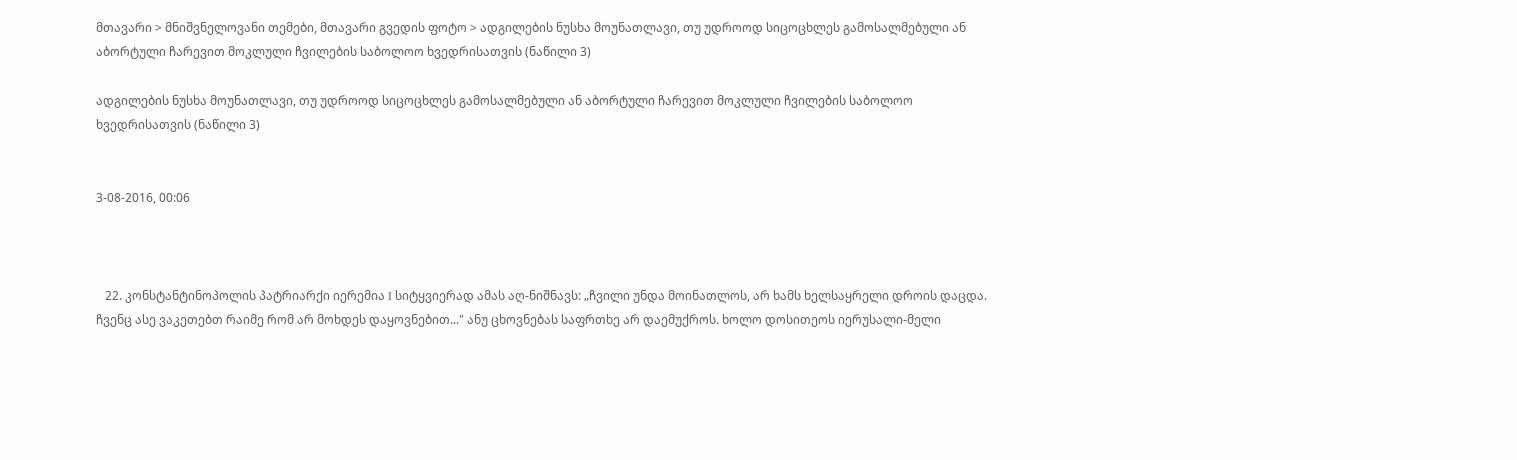მთავარი > მნიშვნელოვანი თემები, მთავარი გვედის ფოტო > ადგილების ნუსხა მოუნათლავი, თუ უდროოდ სიცოცხლეს გამოსალმებული ან აბორტული ჩარევით მოკლული ჩვილების საბოლოო ხვედრისათვის (ნაწილი 3)

ადგილების ნუსხა მოუნათლავი, თუ უდროოდ სიცოცხლეს გამოსალმებული ან აბორტული ჩარევით მოკლული ჩვილების საბოლოო ხვედრისათვის (ნაწილი 3)


3-08-2016, 00:06



   22. კონსტანტინოპოლის პატრიარქი იერემია I სიტყვიერად ამას აღ-ნიშნავს: „ჩვილი უნდა მოინათლოს, არ ხამს ხელსაყრელი დროის დაცდა. ჩვენც ასე ვაკეთებთ რაიმე რომ არ მოხდეს დაყოვნებით..." ანუ ცხოვნებას საფრთხე არ დაემუქროს. ხოლო დოსითეოს იერუსალი-მელი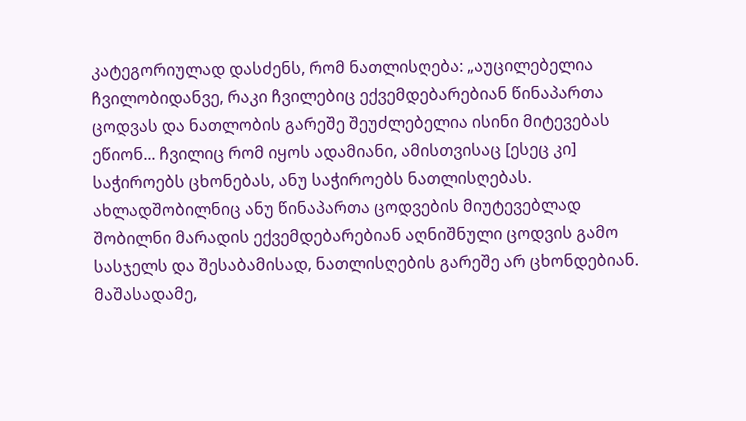კატეგორიულად დასძენს, რომ ნათლისღება: „აუცილებელია ჩვილობიდანვე, რაკი ჩვილებიც ექვემდებარებიან წინაპართა ცოდვას და ნათლობის გარეშე შეუძლებელია ისინი მიტევებას ეწიონ... ჩვილიც რომ იყოს ადამიანი, ამისთვისაც [ესეც კი] საჭიროებს ცხონებას, ანუ საჭიროებს ნათლისღებას. ახლადშობილნიც ანუ წინაპართა ცოდვების მიუტევებლად შობილნი მარადის ექვემდებარებიან აღნიშნული ცოდვის გამო სასჯელს და შესაბამისად, ნათლისღების გარეშე არ ცხონდებიან. მაშასადამე,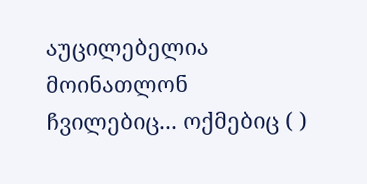აუცილებელია მოინათლონ ჩვილებიც... ოქმებიც ( )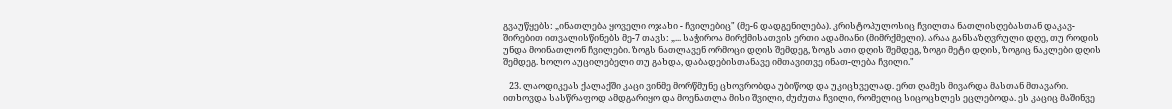გვაუწყებს: „ინათლება ყოველი ოჯახი - ჩვილებიც" (მე-6 დადგენილება). კრისტოპულოსიც ჩვილთა ნათლისღებასთან დაკავ-შირებით ითვალისწინებს მე-7 თავს: „... საჭიროა მირქმისათვის ერთი ადამიანი (მიმრქმელი). არაა განსაზღვრული დღე, თუ როდის უნდა მოინათლონ ჩვილები. ზოგს ნათლავენ ორმოცი დღის შემდეგ, ზოგს ათი დღის შემდეგ, ზოგი მეტი დღის, ზოგიც ნაკლები დღის შემდეგ. ხოლო აუცილებელი თუ გახდა, დაბადებისთანავე იმთავითვე ინათ-ლება ჩვილი."

   23. ლაოდიკეას ქალაქში კაცი ვინმე მორწმუნე ცხოვრობდა უბიწოდ და უკიცხველად. ერთ ღამეს მივარდა მასთან მთავარი. ითხოვდა სასწრაფოდ ამდგარიყო და მოენათლა მისი შვილი, ძუძუთა ჩვილი, რომელიც სიცოცხლეს ეცლებოდა. ეს კაციც მაშინვე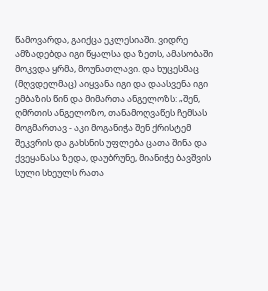წამოვარდა, გაიქცა ეკლესიაში. ვიდრე ამზადებდა იგი წყალსა და ზეთს, ამასობაში მოკვდა ყრმა, მოუნათლავი. და ხუცესმაც (მღვდელმაც) აიყვანა იგი და დაასვენა იგი ემბაზის წინ და მიმართა ანგელოზს: „შენ, ღმრთის ანგელოზო, თანამოღვაწეს ჩემსას მოგმართავ - აკი მოგანიჭა შენ ქრისტემ შეკვრის და გახსნის უფლება ცათა შინა და ქვეყანასა ზედა, დაუბრუნე, მიანიჭე ბავშვის სული სხეულს რათა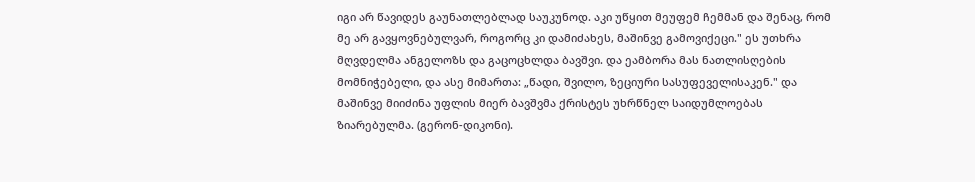იგი არ წავიდეს გაუნათლებლად საუკუნოდ. აკი უწყით მეუფემ ჩემმან და შენაც, რომ მე არ გავყოვნებულვარ, როგორც კი დამიძახეს, მაშინვე გამოვიქეცი." ეს უთხრა მღვდელმა ანგელოზს და გაცოცხლდა ბავშვი. და ეამბორა მას ნათლისღების მომნიჭებელი, და ასე მიმართა: „წადი, შვილო, ზეციური სასუფეველისაკენ." და მაშინვე მიიძინა უფლის მიერ ბავშვმა ქრისტეს უხრწნელ საიდუმლოებას ზიარებულმა. (გერონ-დიკონი).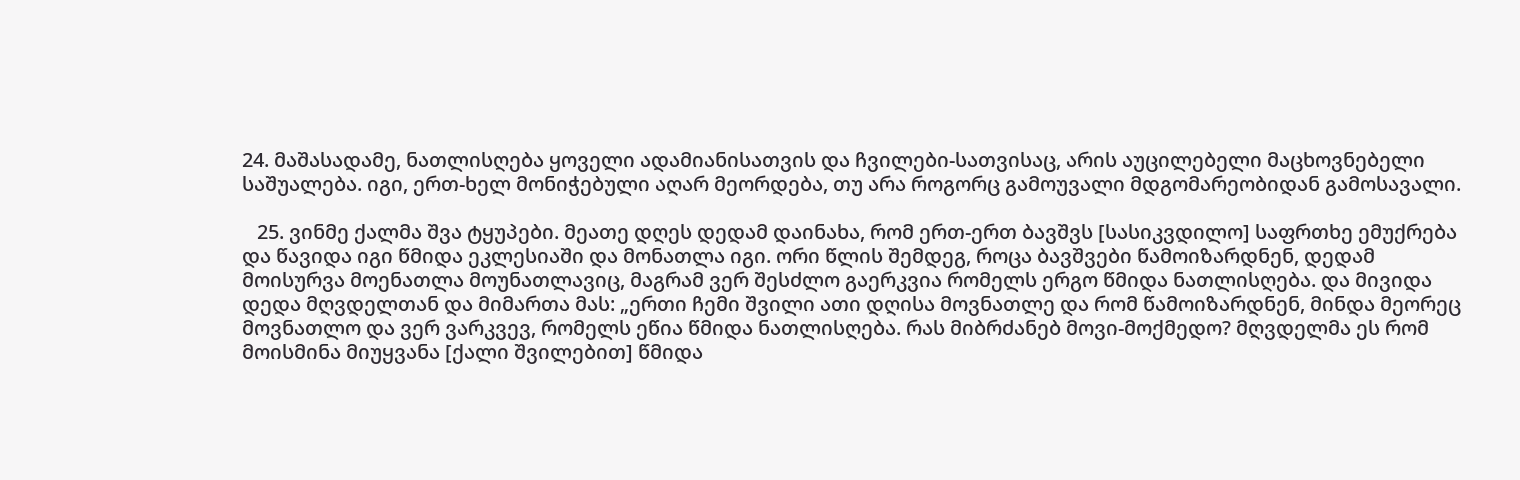24. მაშასადამე, ნათლისღება ყოველი ადამიანისათვის და ჩვილები-სათვისაც, არის აუცილებელი მაცხოვნებელი საშუალება. იგი, ერთ-ხელ მონიჭებული აღარ მეორდება, თუ არა როგორც გამოუვალი მდგომარეობიდან გამოსავალი.

   25. ვინმე ქალმა შვა ტყუპები. მეათე დღეს დედამ დაინახა, რომ ერთ-ერთ ბავშვს [სასიკვდილო] საფრთხე ემუქრება და წავიდა იგი წმიდა ეკლესიაში და მონათლა იგი. ორი წლის შემდეგ, როცა ბავშვები წამოიზარდნენ, დედამ მოისურვა მოენათლა მოუნათლავიც, მაგრამ ვერ შესძლო გაერკვია რომელს ერგო წმიდა ნათლისღება. და მივიდა დედა მღვდელთან და მიმართა მას: „ერთი ჩემი შვილი ათი დღისა მოვნათლე და რომ წამოიზარდნენ, მინდა მეორეც მოვნათლო და ვერ ვარკვევ, რომელს ეწია წმიდა ნათლისღება. რას მიბრძანებ მოვი-მოქმედო? მღვდელმა ეს რომ მოისმინა მიუყვანა [ქალი შვილებით] წმიდა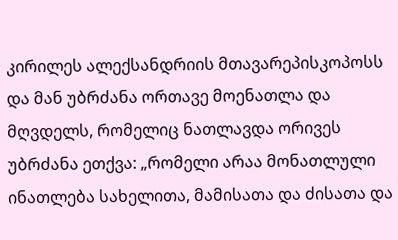კირილეს ალექსანდრიის მთავარეპისკოპოსს და მან უბრძანა ორთავე მოენათლა და მღვდელს, რომელიც ნათლავდა ორივეს უბრძანა ეთქვა: „რომელი არაა მონათლული ინათლება სახელითა, მამისათა და ძისათა და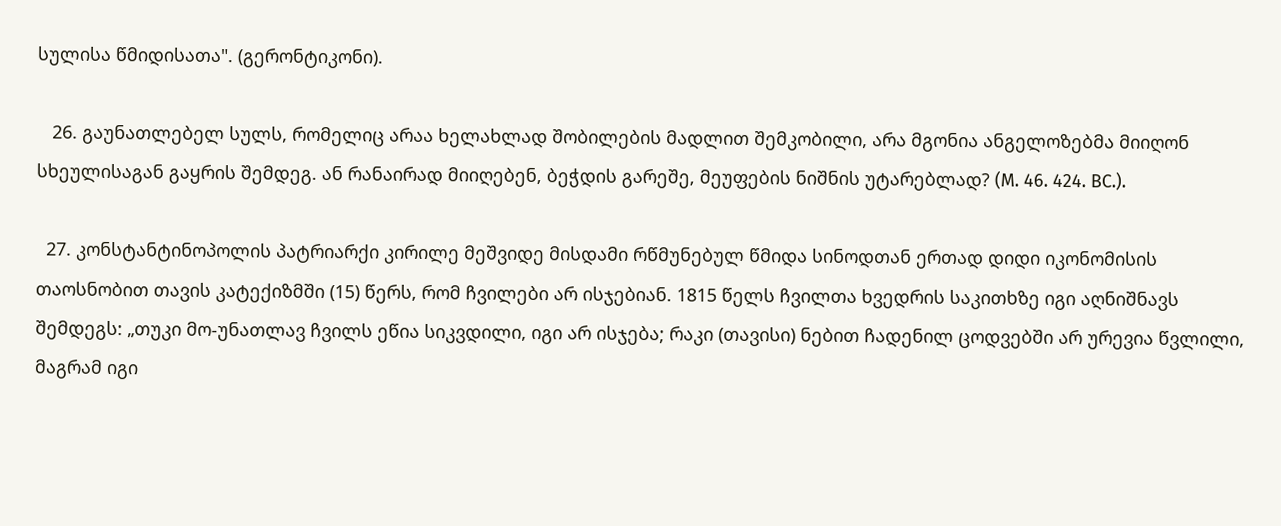სულისა წმიდისათა". (გერონტიკონი).

   26. გაუნათლებელ სულს, რომელიც არაა ხელახლად შობილების მადლით შემკობილი, არა მგონია ანგელოზებმა მიიღონ სხეულისაგან გაყრის შემდეგ. ან რანაირად მიიღებენ, ბეჭდის გარეშე, მეუფების ნიშნის უტარებლად? (M. 46. 424. BC.).

  27. კონსტანტინოპოლის პატრიარქი კირილე მეშვიდე მისდამი რწმუნებულ წმიდა სინოდთან ერთად დიდი იკონომისის თაოსნობით თავის კატექიზმში (15) წერს, რომ ჩვილები არ ისჯებიან. 1815 წელს ჩვილთა ხვედრის საკითხზე იგი აღნიშნავს შემდეგს: „თუკი მო-უნათლავ ჩვილს ეწია სიკვდილი, იგი არ ისჯება; რაკი (თავისი) ნებით ჩადენილ ცოდვებში არ ურევია წვლილი, მაგრამ იგი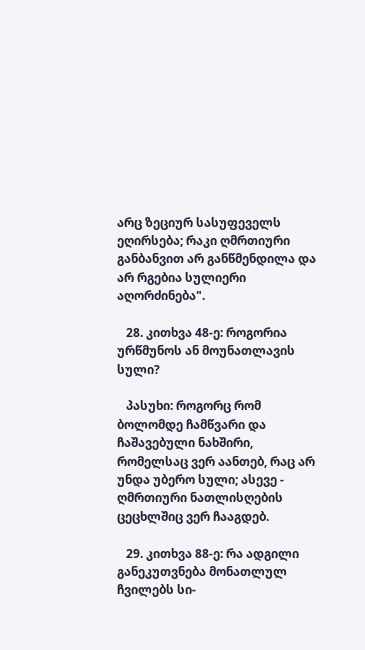არც ზეციურ სასუფეველს ეღირსება; რაკი ღმრთიური განბანვით არ განწმენდილა და არ რგებია სულიერი აღორძინება".

   28. კითხვა 48-ე: როგორია ურწმუნოს ან მოუნათლავის სული?

   პასუხი: როგორც რომ ბოლომდე ჩამწვარი და ჩაშავებული ნახშირი, რომელსაც ვერ აანთებ, რაც არ უნდა უბერო სული; ასევე - ღმრთიური ნათლისღების ცეცხლშიც ვერ ჩააგდებ.

   29. კითხვა 88-ე: რა ადგილი განეკუთვნება მონათლულ ჩვილებს სი-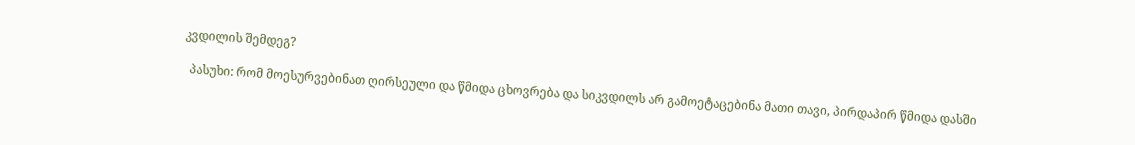კვდილის შემდეგ?

  პასუხი: რომ მოესურვებინათ ღირსეული და წმიდა ცხოვრება და სიკვდილს არ გამოეტაცებინა მათი თავი, პირდაპირ წმიდა დასში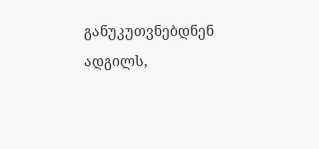განუკუთვნებდნენ ადგილს,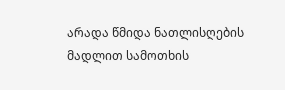არადა წმიდა ნათლისღების მადლით სამოთხის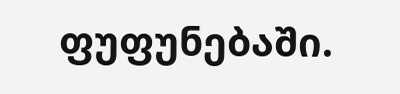ფუფუნებაში.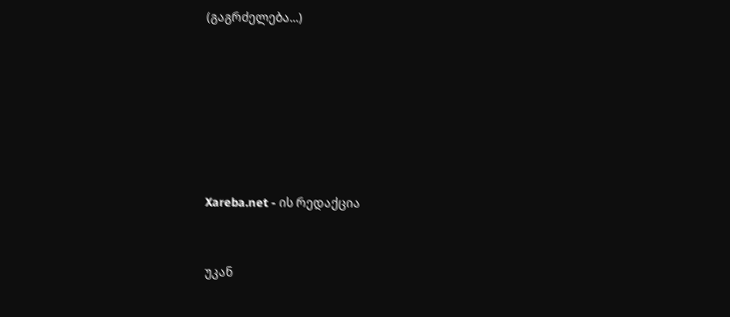(გაგრძელება...)







Xareba.net - ის რედაქცია


უკან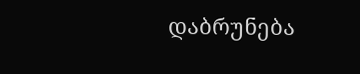დაბრუნება